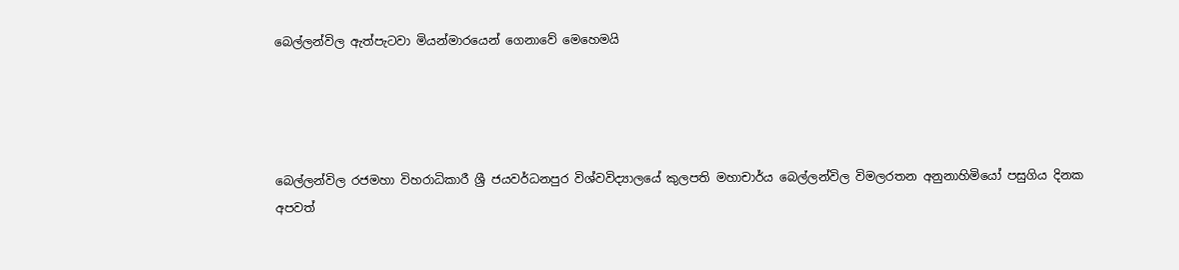බෙල්ලන්විල ඇත්පැටවා මියන්මාරයෙන් ගෙනාවේ මෙහෙමයි




බෙල්ලන්විල රජමහා විහරාධිකාරී ශ්‍රී ජයවර්ධනපුර විශ්වවිද්‍යාලයේ කුලපති මහාචාර්ය බෙල්ලන්විල විමලරතන අනුනාහිමියෝ පසුගිය දිනක අපවත්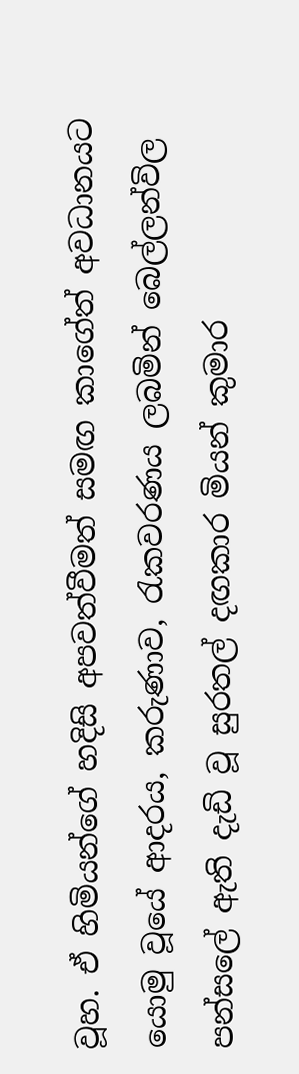වූහ. ඒ හිමියන්ගේ හදිසි අපවත්වීමත් සමඟ කාගේත් අවධානයට යොමු වූයේ ආදරය, කරුණාව, රැකවරණය ලබමින් බෙල්ලන්විල පන්සලේ ඇති දැඩි වූ සුරතල් දඟකාර මියන් කුමාර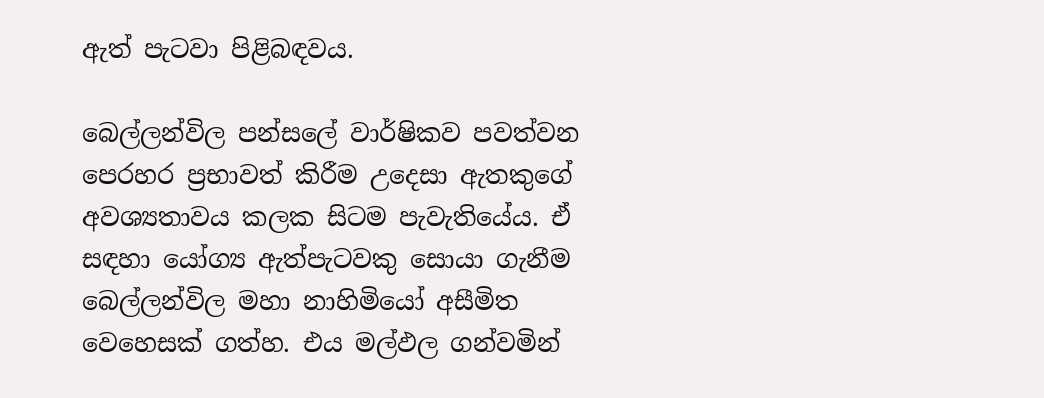ඇත් පැටවා පිළිබඳවය.

බෙල්ලන්විල පන්සලේ වාර්ෂිකව පවත්වන පෙරහර ප්‍රභාවත් කිරීම උදෙසා ඇතකුගේ අවශ්‍යතාවය කලක සිටම පැවැතියේය. ඒ සඳහා යෝග්‍ය ඇත්පැටවකු සොයා ගැනීම බෙල්ලන්විල මහා නාහිමියෝ අසීමිත වෙහෙසක් ගත්හ. එය මල්ඵල ගන්වමින්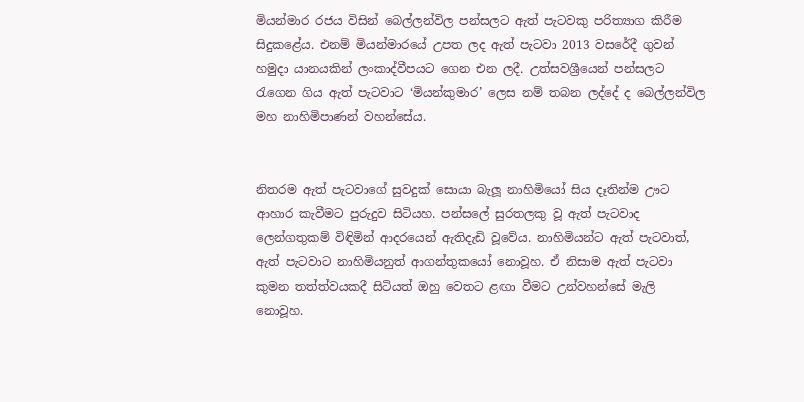මියන්මාර රජය විසින් බෙල්ලන්විල පන්සලට ඇත් පැටවකු පරිත්‍යාග කිරීම සිදුකළේය. එනම් මියන්මාරයේ උපත ලද ඇත් පැටවා 2013 වසරේදී ගුවන් හමුද‌ා යානයකින් ලංකාද්වීපයට ගෙන එන ලදී. උත්සවශ්‍රීයෙන් පන්සලට රැගෙන ගිය ඇත් පැටවාට ‘මියන්කුමාර’ ලෙස නම් තබන ලද්දේ ද බෙල්ලන්විල මහ නාහිමිපාණන් වහන්සේය.


නිතරම ඇත් පැටවාගේ සුවදුක් සොයා බැලූ නාහිමියෝ සිය දෑතින්ම ඌට ආහාර කැවීමට පුරුදුව සිටියහ. පන්සලේ සුරතලකු වූ ඇත් පැටවාද ලෙන්ගතුකම් විඳිමින් ආදරයෙන් ඇතිදැඩි වූවේය. නාහිමියන්ට ඇත් පැටවාත්, ඇත් පැටවාට නාහිමියනුත් ආගන්තුකයෝ නොවූහ. ඒ නිසාම ඇත් පැටවා කුමන තත්ත්වයකදී සිටියත් ඔහු වෙතට ළඟා වීමට උන්වහන්සේ මැලි නොවූහ.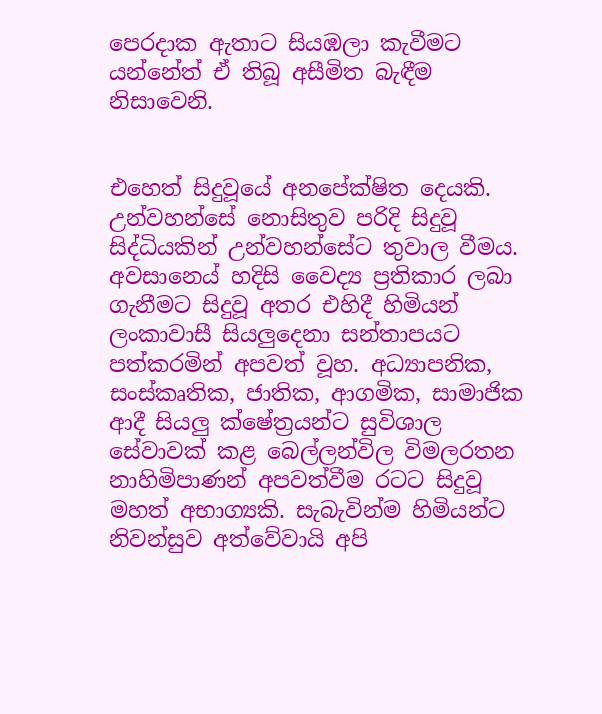පෙරද‌ාක ඇතාට සියඹලා කැවීමට යන්නේත් ඒ තිබූ අසීමිත බැඳීම නිසාවෙනි.


එහෙත් සිදුවූයේ අනපේක්ෂිත දෙයකි. උන්වහන්සේ නොසිතුව පරිදි සිදුවූ සිද්ධියකින් උන්වහන්සේට තුවාල වීමය. අවසානෙය් හදිසි වෛද්‍ය ප්‍රතිකාර ලබා ගැනීමට සිදුවූ අතර එහිදී හිමියන් ලංකාවාසී සියලුදෙනා සන්තාපයට පත්කරමින් අපවත් වූහ. අධ්‍යාපනික, සංස්කෘතික, ජාතික, ආගමික, සාමාජික ආදී සියලු ක්ෂේත්‍රයන්ට සුවිශාල සේවාවක් කළ බෙල්ලන්විල විමලරතන නාහිමිපාණන් අපවත්වීම රටට සිදුවූ මහත් අභාග්‍යකි. සැබැවින්ම හිමියන්ට නිවන්සුව අත්වේවායි අපි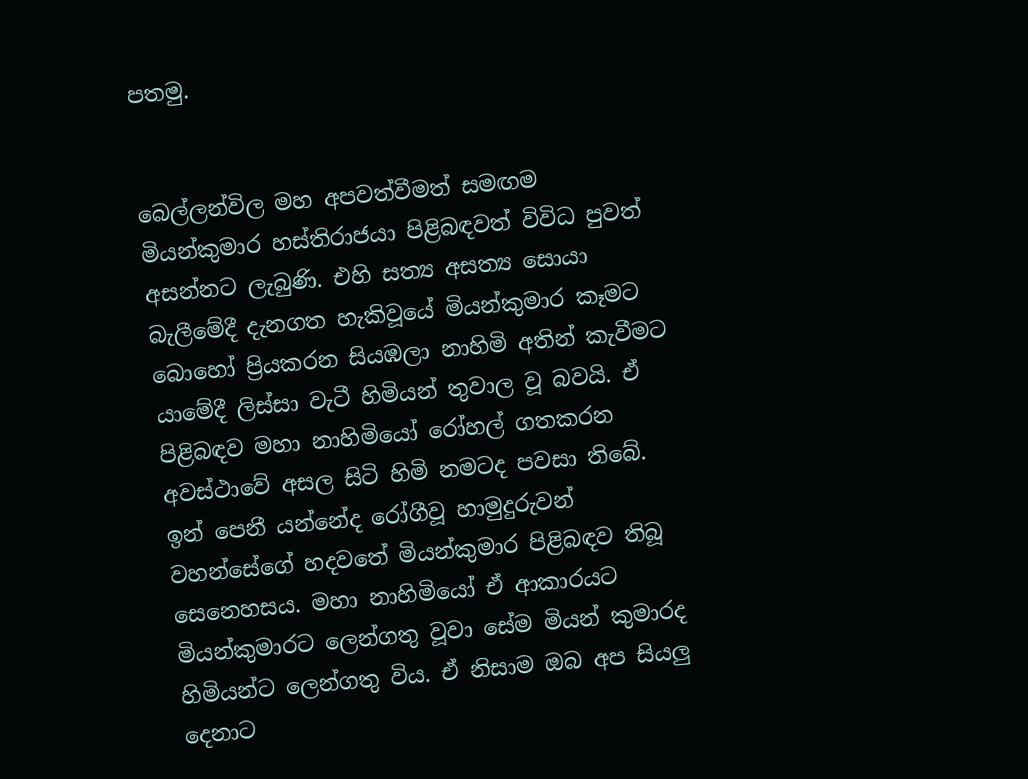පතමු.


බෙල්ලන්විල මහ අපවත්වීමත් සමඟම මියන්කුමාර හස්තිරාජයා පිළිබඳවත් විවිධ පුවත් අසන්නට ලැබුණි. එහි සත්‍ය අසත්‍ය සොයා බැලීමේදී දැනගත හැකිවූයේ මියන්කුමාර කෑමට බොහෝ ප්‍රියකරන සියඹලා නාහිමි අතින් කැවීමට යාමේදී ලිස්සා වැටී හිමියන් තුවාල වූ බවයි. ඒ පිළිබඳව මහා නාහිමියෝ රෝහල් ගතකරන අවස්ථාවේ අසල සිටි හිමි නමටද පවසා තිබේ. ඉන් පෙනී යන්නේද රෝගීවූ හාමුදුරුවන් වහන්සේගේ හදවතේ මියන්කුමාර පිළිබඳව තිබූ සෙනෙහසය. මහා නාහිමියෝ ඒ ආකාරයට මියන්කුමාරට ලෙන්ගතු වූවා සේම මියන් කුමාරද හිමියන්ට ලෙන්ගතු විය. ඒ නිසාම ඔබ අප සියලු දෙනාට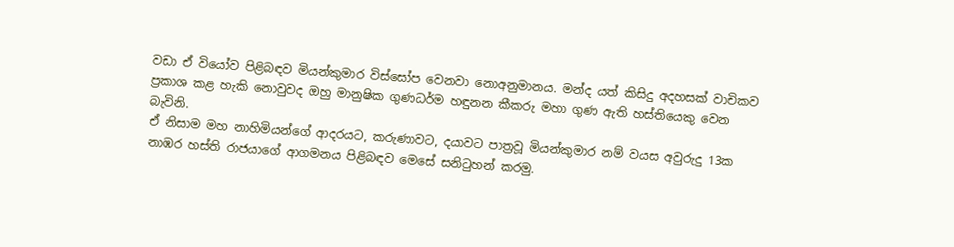වඩා ඒ වියෝව පිළිබඳව මියන්කුමාර විස්සෝප වෙනවා නොඅනුමානය. මන්ද යත් කිසිදු අදහසක් වාචිකව ප්‍රකාශ කළ හැකි නොවුවද ඔහු මානුෂික ගුණධර්ම හඳුනන කීකරු මහා ගුණ ඇති හස්තියෙකු වෙන බැවිනි.
ඒ නිසාම මහ නාහිමියන්ගේ ආදරයට, කරුණාවට, දයාවට පාත්‍රවූ මියන්කුමාර නම් වයස අවුරුදු 13ක නාඹර හස්ති රාජයාගේ ආගමනය පිළිබඳව මෙසේ සනිටුහන් කරමු.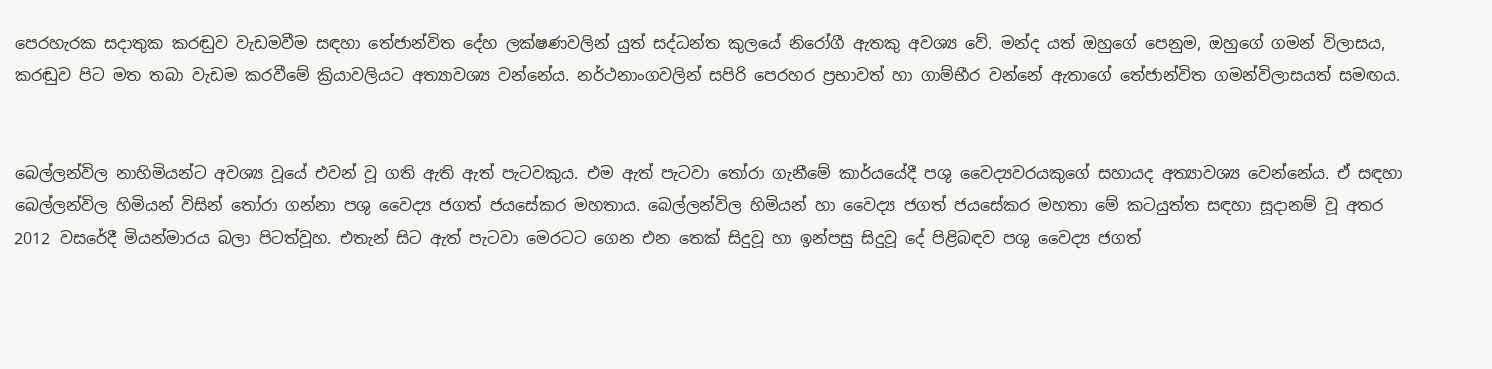පෙරහැරක සද‌ාතුක කරඬුව වැඩමවීම සඳහා තේජාන්විත දේහ ලක්ෂණවලින් යුත් සද්ධන්ත කුලයේ නිරෝගී ඇතකු අවශ්‍ය වේ. මන්ද යත් ඔහුගේ පෙනුම, ඔහුගේ ගමන් විලාසය, කරඬුව පිට මත තබා වැඩම කරවීමේ ක්‍රියාවලියට අත්‍යාවශ්‍ය වන්නේය. නර්ථනාංගවලින් සපිරි පෙරහර ප්‍රභාවත් හා ගාම්භීර වන්නේ ඇතාගේ තේජාන්විත ගමන්විලාසයත් සමඟය.


බෙල්ලන්විල නාහිමියන්ට අවශ්‍ය වූයේ එවන් වූ ගති ඇති ඇත් පැටවකුය. එම ඇත් පැටවා තෝරා ගැනීමේ කාර්යයේදී පශු වෛද්‍යවරයකුගේ සහායද අත්‍යාවශ්‍ය වෙන්නේය. ඒ සඳහා බෙල්ලන්විල හිමියන් විසින් තෝරා ගන්නා පශු වෛද්‍ය ජගත් ජයසේකර මහතාය. බෙල්ලන්විල හිමියන් හා වෛද්‍ය ජගත් ජයසේකර මහතා මේ කටයුත්ත සඳහා සූද‌ානම් වූ අතර 2012 වසරේදී මියන්මාරය බලා පිටත්වූහ. එතැන් සිට ඇත් පැටවා මෙරටට ගෙන එන තෙක් සිදුවූ හා ඉන්පසු සිදුවූ දේ පිළිබඳව පශු වෛද්‍ය ජගත්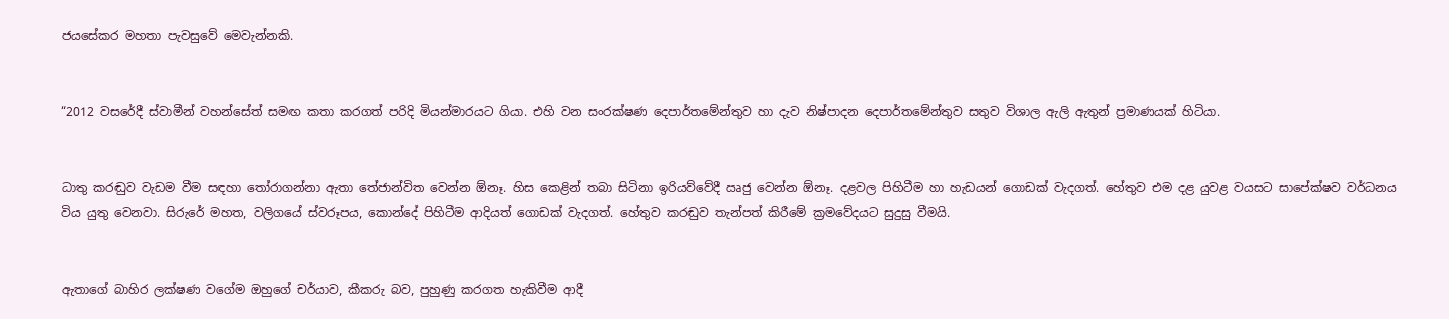ජයසේකර මහතා පැවසුවේ මෙවැන්නකි.


“2012 වසරේදී ස්වාමීන් වහන්සේත් සමඟ කතා කරගත් පරිදි මියන්මාරයට ගියා. එහි වන සංරක්ෂණ දෙපාර්තමේන්තුව හා දැව නිෂ්පාදන දෙපාර්තමේන්තුව සතුව විශාල ඇලි ඇතුන් ප්‍රමාණයක් හිටියා.


ධාතු කරඬුව වැඩම වීම සඳහා තෝරාගන්නා ඇතා තේජාන්විත වෙන්න ඕනෑ. හිස කෙළින් තබා සිටිනා ඉරියව්වේදී ඍජු වෙන්න ඕනෑ. දළවල පිහිටීම හා හැඩයන් ගොඩක් වැදගත්. හේතුව එම දළ යුවළ වයසට සාපේක්ෂව වර්ධනය විය යුතු වෙනවා. සිරුරේ මහත, වලිගයේ ස්වරූපය, කොන්දේ පිහිටීම ආදියත් ගොඩක් වැදගත්. හේතුව කරඬුව තැන්පත් කිරීමේ ක්‍රමවේදයට සුදුසු වීමයි.


ඇතාගේ බාහිර ලක්ෂණ වගේම ඔහුගේ චර්යාව, කීකරු බව, පුහුණු කරගත හැකිවීම ආදී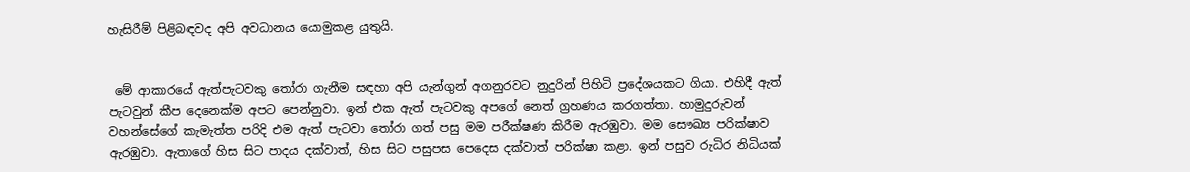හැසිරීම් පිළිබඳවද අපි අවධානය යොමුකළ යුතුයි.


 මේ ආකාරයේ ඇත්පැටවකු තෝරා ගැනීම සඳහා අපි යැන්ගුන් අගනුරවට නුදුරින් පිහිටි ප්‍රදේශයකට ගියා. එහිදී ඇත් පැටවුන් කීප දෙනෙක්ම අපට පෙන්නුවා. ඉන් එක ඇත් පැටවකු අපගේ නෙත් ග්‍රහණය කරගත්තා. හාමුදුරුවන් වහන්සේගේ කැමැත්ත පරිදි එම ඇත් පැටවා තෝරා ගත් පසු මම පරීක්ෂණ කිරීම ඇරඹුවා. මම සෞඛ්‍ය පරික්ෂාව ඇරඹුවා. ඇතාගේ හිස සිට පාදය දක්වාත්, හිස සිට පසුපස පෙදෙස දක්වාත් පරික්ෂා කළා. ඉන් පසුව රුධිර නිධියක්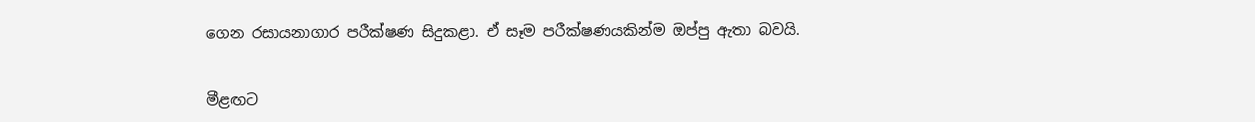ගෙන රසායනාගාර පරීක්ෂණ සිදුකළා. ඒ සෑම පරීක්ෂණයකින්ම ඔප්පු ඇතා බවයි.


මීළඟට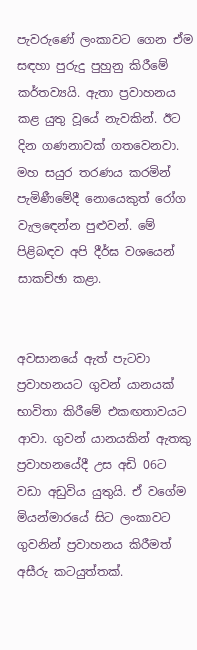පැවරුණේ ලංකාවට ගෙන ඒම සඳහා පුරුදු පුහුනු කිරීමේ කර්තව්‍යයි. ඇතා ප්‍රවාහනය කළ යුතු වූයේ නැවකින්. ඊට දින ගණනාවක් ගතවෙනවා. මහ සයුර තරණය කරමින් පැමිණීමේදී නොයෙකුත් රෝග වැලඳෙන්න පුළුවන්. මේ පිළිබඳව අපි දීර්ඝ වශයෙන් සාකච්ඡා කළා.


අවසානයේ ඇත් පැටවා ප්‍රවාහනයට ගුවන් යානයක් භාවිතා කිරීමේ එකඟතාවයට ආවා. ගුවන් යානයකින් ඇතකු ප්‍රවාහනයේදී උස අඩි 06ට වඩා අඩුවිය යුතුයි. ඒ වගේම මියන්මාරයේ සිට ලංකාවට ගුවනින් ප්‍රවාහනය කිරීමත් අසීරු කටයුත්තක්.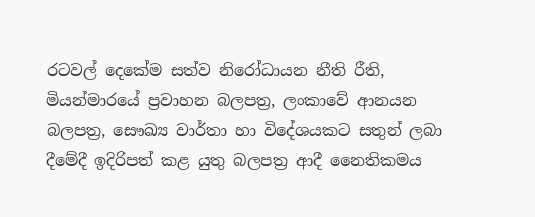රටවල් දෙකේම සත්ව නිරෝධායන නීති රීති, මියන්මාරයේ ප්‍රවාහන බලපත්‍ර, ලංකාවේ ආනයන බලපත්‍ර, සෞඛ්‍ය වාර්තා හා විදේශයකට සතුන් ලබා දීමේදී ඉදිරිපත් කළ යුතු බලපත්‍ර ආදී නෛතිකමය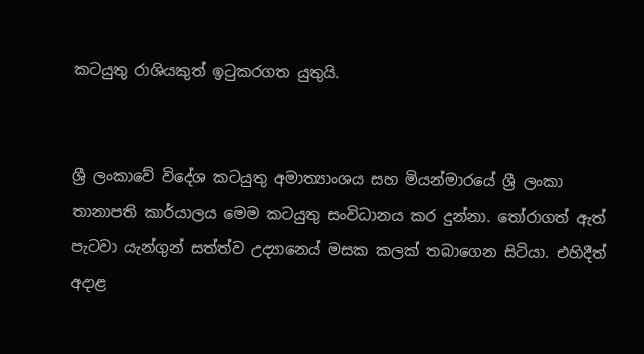කටයුතු රාශියකුත් ඉටුකරගත යුතුයි.


ශ්‍රී ලංකාවේ විදේශ කටයුතු අමාත්‍යාංශය සහ මියන්මාරයේ ශ්‍රී ලංකා තානාපති කාර්යාලය මෙම කටයුතු සංවිධානය කර දුන්නා. තෝරාගත් ඇත් පැටවා යැන්ගුන් සත්ත්ව උද්‍යානෙය් මසක කලක් තබාගෙන සිටියා. එහිදීත් අද‌ාළ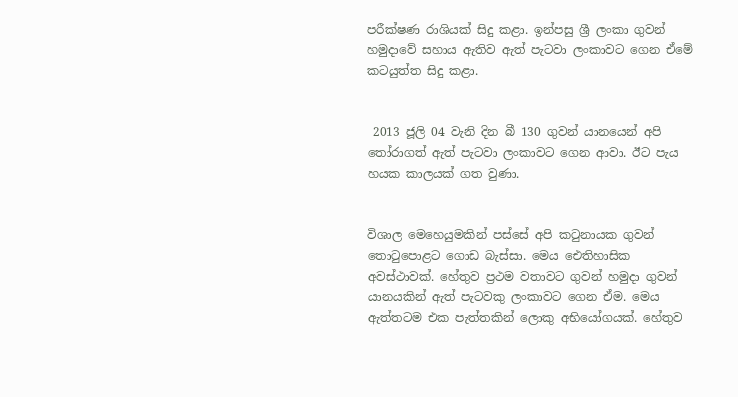පරීක්ෂණ රාශියක් සිදු කළා. ඉන්පසු ශ්‍රී ලංකා ගුවන් හමුද‌ාවේ සහාය ඇතිව ඇත් පැටවා ලංකාවට ගෙන ඒමේ කටයුත්ත සිදු කළා.


 2013 ජූලි 04 වැනි දින බී 130 ගුවන් යානයෙන් අපි තෝරාගත් ඇත් පැටවා ලංකාවට ගෙන ආවා. ඊට පැය හයක කාලයක් ගත වුණා.


විශාල මෙහෙයුමකින් පස්සේ අපි කටුනායක ගුවන් තොටුපොළට ගොඩ බැස්සා. මෙය ඓතිහාසික අවස්ථාවක්. හේතුව ප්‍රථම වතාවට ගුවන් හමුද‌ා ගුවන් යානයකින් ඇත් පැටවකු ලංකාවට ගෙන ඒම. මෙය ඇත්තටම එක පැත්තකින් ලොකු අභියෝගයක්. හේතුව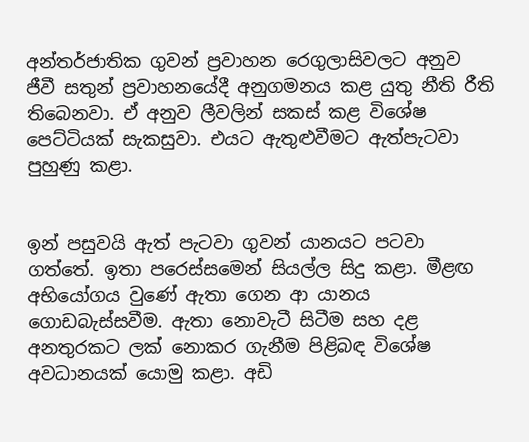අන්තර්ජාතික ගුවන් ප්‍රවාහන රෙගුලාසිවලට අනුව ජීවී සතුන් ප්‍රවාහනයේදී අනුගමනය කළ යුතු නීති රීති තිබෙනවා. ඒ අනුව ලීවලින් සකස් කළ විශේෂ පෙට්ටියක් සැකසුවා. එයට ඇතුළුවීමට ඇත්පැටවා පුහුණු කළා.


ඉන් පසුවයි ඇත් පැටවා ගුවන් යානයට පටවා ගත්තේ. ඉතා පරෙස්සමෙන් සියල්ල සිදු කළා. මීළඟ අභියෝගය වුණේ ඇතා ගෙන ආ යානය ගොඩබැස්සවීම. ඇතා නොවැටී සිටීම සහ දළ අනතුරකට ලක් නොකර ගැනීම පිළිබඳ විශේෂ අවධානයක් යොමු කළා. අඩි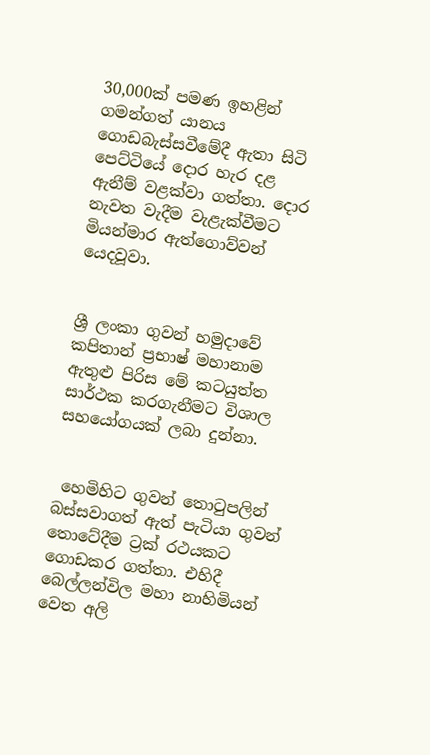30,000ක් පමණ ඉහළින් ගමන්ගත් යානය ගොඩබැස්සවීමේදී ඇතා සිටි පෙට්ටියේ දොර හැර දළ ඇනීම් වළක්වා ගත්තා. දොර නැවත වැදීම වැළැක්වීමට මියන්මාර ඇත්ගොව්වන් යෙදවූවා.


ශ්‍රී ලංකා ගුවන් හමුද‌ාවේ කපිතාන් ප්‍රභාෂ් මහානාම ඇතුළු පිරිස මේ කටයුත්ත සාර්ථක කරගැනීමට විශාල සහයෝගයක් ලබා දුන්නා.


 හෙමිහිට ගුවන් තොටුපලින් බස්සවාගත් ඇත් පැටියා ගුවන් තොටේදීම ට්‍රක් රථයකට ගොඩකර ගත්තා. එහිදී බෙල්ලන්විල මහා නාහිමියන් වෙත අලි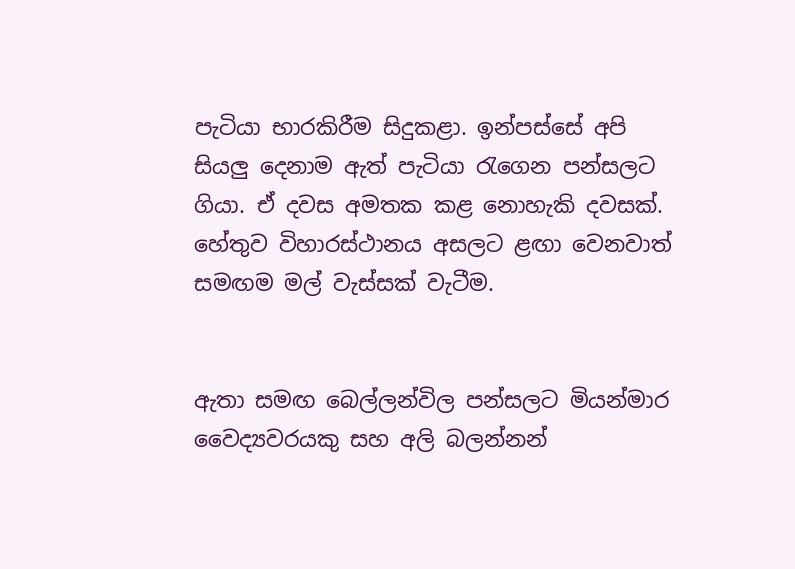පැටියා භාරකිරීම සිදුකළා. ඉන්පස්සේ අපි සියලු දෙනාම ඇත් පැටියා රැගෙන පන්සලට ගියා. ඒ දවස අමතක කළ නොහැකි දවසක්. හේතුව විහාරස්ථානය අසලට ළඟා වෙනවාත් සමඟම මල් වැස්සක් වැටීම.


ඇතා සමඟ බෙල්ලන්විල පන්සලට මියන්මාර වෛද්‍යවරයකු සහ අලි බලන්නන්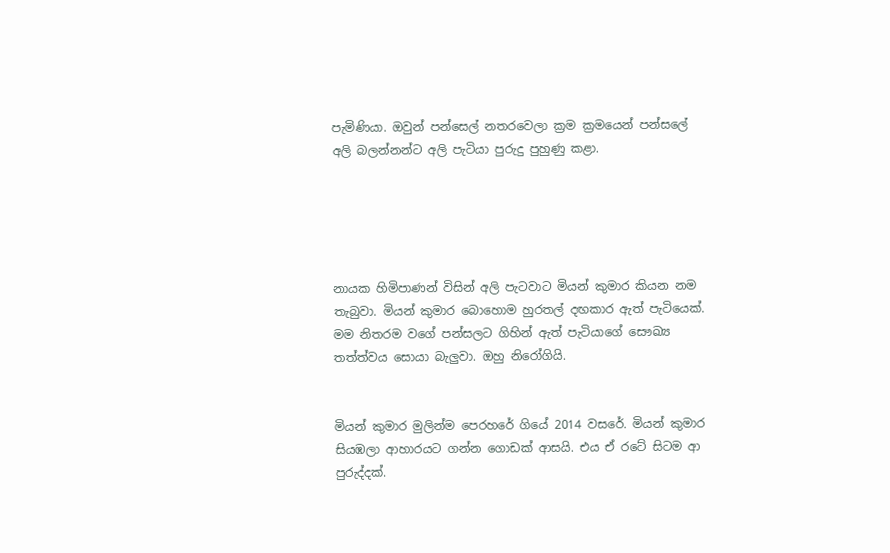පැමිණියා. ඔවුන් පන්සෙල් නතරවෙලා ක්‍රම ක්‍රමයෙන් පන්සලේ අලි බලන්නන්ට අලි පැටියා පුරුදු පුහුණු කළා.





නායක හිමිපාණන් විසින් අලි පැටවාට මියන් කුමාර කියන නම තැබුවා. මියන් කුමාර බොහොම හුරතල් දඟකාර ඇත් පැටියෙක්. මම නිතරම වගේ පන්සලට ගිහින් ඇත් පැටියාගේ සෞඛ්‍ය තත්ත්වය සොයා බැලුවා. ඔහු නිරෝගියි.


මියන් කුමාර මුලින්ම පෙරහරේ ගියේ 2014 වසරේ. මියන් කුමාර සියඹලා ආහාරයට ගන්න ගොඩක් ආසයි. එය ඒ රටේ සිටම ආ පුරුද්දක්.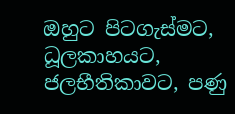ඔහුට පිටගැස්මට, ධූලකාහයට, ජලභීතිකාවට, පණු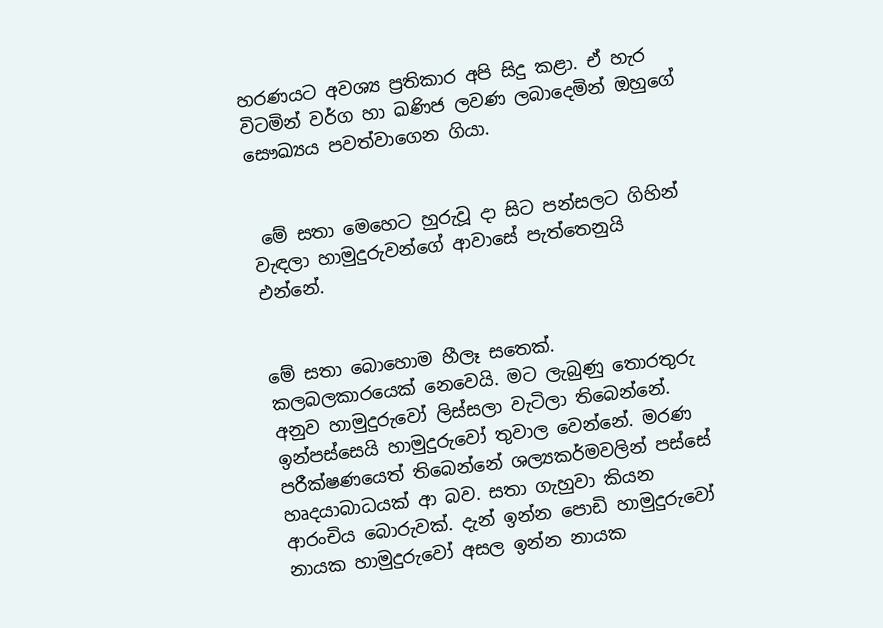හරණයට අවශ්‍ය ප්‍රතිකාර අපි සිදු කළා. ඒ හැර විටමින් වර්ග හා ඛණිජ ලවණ ලබාදෙමින් ඔහුගේ සෞඛ්‍යය පවත්වාගෙන ගියා.


 මේ සතා මෙහෙට හුරුවූ ද‌ා සිට පන්සලට ගිහින් වැඳලා හාමුදුරුවන්ගේ ආවාසේ පැත්තෙනුයි එන්නේ.


මේ සතා බොහොම හීලෑ සතෙක්. කලබලකාරයෙක් නෙවෙයි. මට ලැබුණු තොරතුරු අනුව හාමුදුරුවෝ ලිස්සලා වැටිලා තිබෙන්නේ. ඉන්පස්සෙයි හාමුදුරුවෝ තුවාල වෙන්නේ. මරණ පරීක්ෂණයෙත් තිබෙන්නේ ශල්‍යකර්මවලින් පස්සේ හෘදයාබාධයක් ආ බව. සතා ගැහුවා කියන ආරංචිය බොරුවක්. දැන් ඉන්න පොඩි හාමුදුරුවෝ නායක හාමුදුරුවෝ අසල ඉන්න නායක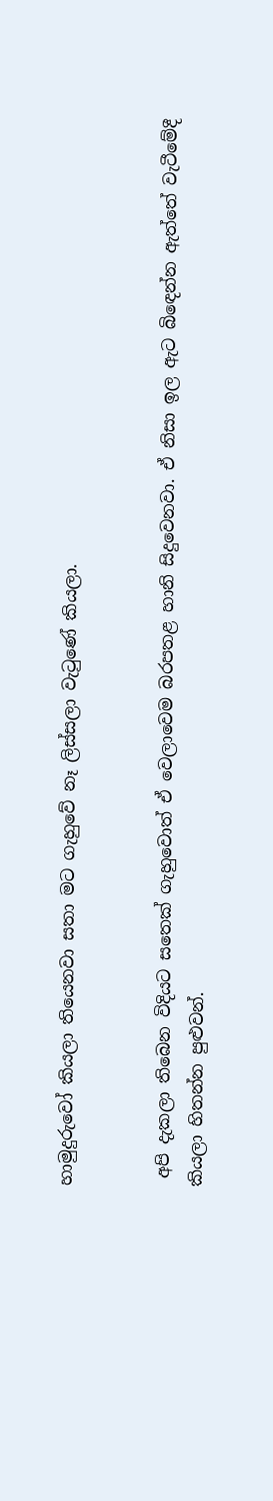හාමුදුරුවෝ කියලා තියෙනවා සතා මට ගැහුවේ නෑ ලිස්සලා වැටුණේ කියලා.


 අපි දැකලා තිබෙන විදියට සතෙක් ගැහුවොත් ඒ වෙලාවෙම බරපතළ හානි සිදුවෙනවා. ඒ නිසා ඉල ඇට බිඳෙන්න ඇත්තේ වැටීමේදී කියලා හිතන්න පුළුවන්.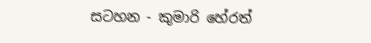සටහන - කුමාරි හේරත්